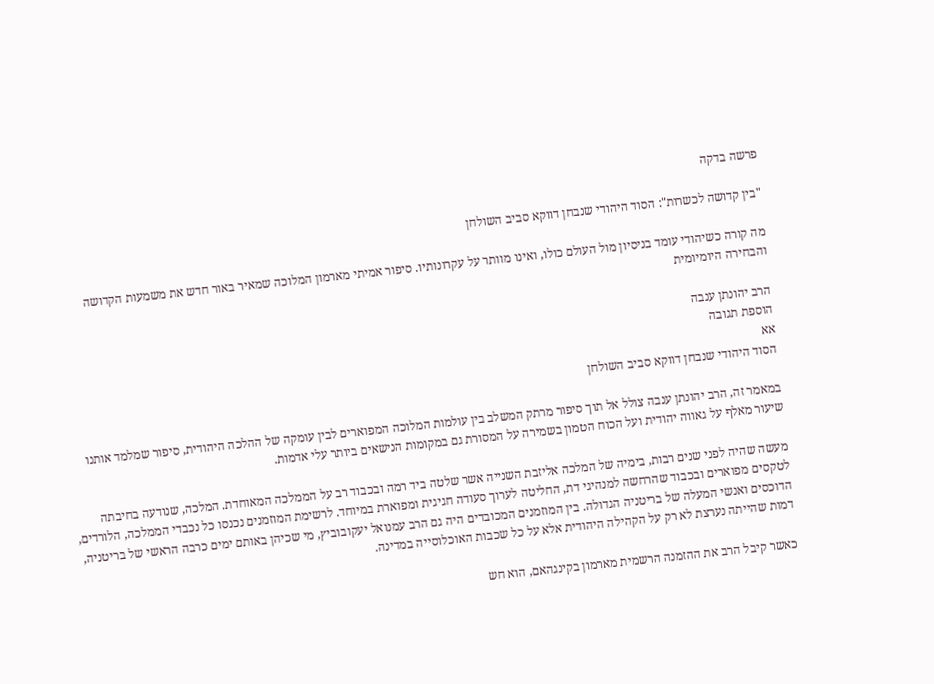פרשה בדקה

"בין קדושה לכשרות": הסוד היהודי שנבחן דווקא סביב השולחן

מה קורה כשיהודי עומד בניסיון מול העולם כולו, ואינו מוותר על עקרונותיו. סיפור אמיתי מארמון המלוכה שמאיר באור חדש את משמעות הקדושה והבחירה היומיומית

הרב יהונתן ענבה
הוספת תגובה
אא
הסוד היהודי שנבחן דווקא סביב השולחן

במאמר זה, הרב יהונתן ענבה צולל אל תוך סיפור מרתק המשלב בין עולמות המלוכה המפוארים לבין עומקה של ההלכה היהודית, סיפור שמלמד אותנו שיעור מאלף על גאווה יהודית ועל הכוח הטמון בשמירה על המסורת גם במקומות הנישאים ביותר עלי אדמות.

מעשה שהיה לפני שנים רבות, בימיה של המלכה אליזבת השנייה אשר שלטה ביד רמה ובכבוד רב על הממלכה המאוחדת. המלכה, שנודעה בחיבתה לטקסים מפוארים ובכבוד שהרחשה למנהיגי דת, החליטה לערוך סעודה חגיגית ומפוארת במיוחד. לרשימת המוזמנים נכנסו כל נכבדי הממלכה, הלורדים, הדוכסים ואנשי המעלה של בריטניה הגדולה. בין המוזמנים המכובדים היה גם הרב עמנואל יעקובוביץ, מי שכיהן באותם ימים כרבה הראשי של בריטניה, דמות שהייתה נערצת לא רק על הקהילה היהודית אלא על כל שכבות האוכלוסייה במדינה.

כאשר קיבל הרב את ההזמנה הרשמית מארמון בקינגהאם, הוא חש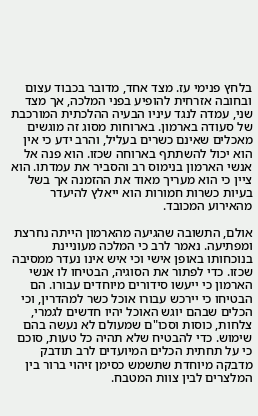בלחץ פנימי עז. מצד אחד, מדובר בכבוד עצום ובחובה אזרחית להופיע בפני המלכה, אך מצד שני, עמדה לנגד עיניו הבעיה ההלכתית המורכבת של סעודה בארמון. בארוחות מסוג זה מוגשים מאכלים שאינם כשרים בעליל, והרב ידע כי אין הוא יכול להשתתף בארוחה שכזו. הוא פנה אל אנשי הארמון בנימוס רב והסביר את עמדתו. הוא ציין כי הוא מעריך מאוד את ההזמנה אך בשל בעיות כשרות חמורות הוא ייאלץ להיעדר מהאירוע המכובד.

אולם, התשובה שהגיעה מהארמון הייתה נחרצת ומפתיעה. נאמר לרב כי המלכה מעוניינת בנוכחותו באופן אישי וכי איש אינו נעדר ממסיבה שכזו. כדי לפתור את הסוגיה, הבטיחו לו אנשי הארמון כי ייעשו סידורים מיוחדים עבורו. הם הבטיחו כי יירכש עבורו אוכל כשר למהדרין, וכי הכלים שבהם יוגש האוכל יהיו חדשים לגמרי, צלחות, כוסות וסכו"ם שמעולם לא נעשה בהם שימוש. כדי להבטיח שלא תהיה כל טעות, סוכם כי על תחתית הכלים המיועדים לרב תודבק מדבקה מיוחדת שתשמש כסימן זיהוי ברור בין המלצרים לבין צוות המטבח.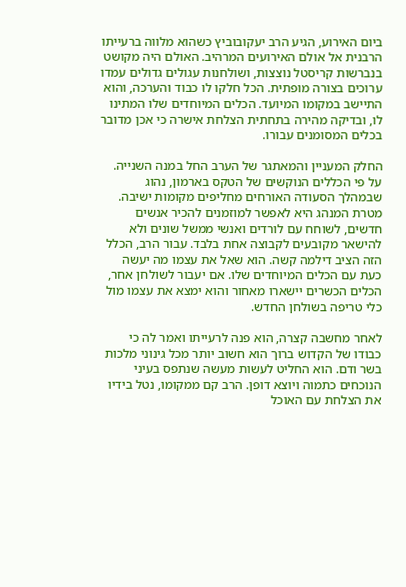ביום האירוע, הגיע הרב יעקובוביץ כשהוא מלווה ברעייתו הרבנית אל אולם האירועים המרהיב. האולם היה מקושט בנברשות קריסטל נוצצות, ושולחנות עגולים גדולים עמדו ערוכים בצורה מופתית. הכל חלקו לו כבוד והערכה, והוא התיישב במקומו המיועד. הכלים המיוחדים שלו המתינו לו, ובדיקה מהירה בתחתית הצלחת אישרה כי אכן מדובר בכלים המסומנים עבורו.

החלק המעניין והמאתגר של הערב החל במנה השנייה. על פי הכללים הנוקשים של הטקס בארמון, נהוג שבמהלך הסעודה האורחים מחליפים מקומות ישיבה. מטרת המנהג היא לאפשר למוזמנים להכיר אנשים חדשים, לשוחח עם לורדים ואנשי ממשל שונים ולא להישאר מקובעים לקבוצה אחת בלבד. עבור הרב, הכלל הזה הציב דילמה קשה. הוא שאל את עצמו מה יעשה כעת עם הכלים המיוחדים שלו. אם יעבור לשולחן אחר, הכלים הכשרים יישארו מאחור והוא ימצא את עצמו מול כלי טריפה בשולחן החדש.

לאחר מחשבה קצרה, הוא פנה לרעייתו ואמר לה כי כבודו של הקדוש ברוך הוא חשוב יותר מכל גינוני מלכות בשר ודם. הוא החליט לעשות מעשה שנתפס בעיני הנוכחים כתמוה ויוצא דופן. הרב קם ממקומו, נטל בידיו את הצלחת עם האוכל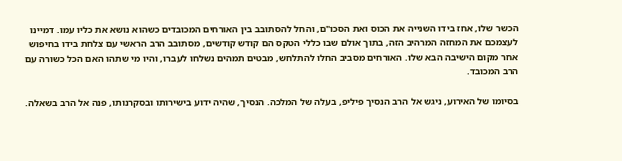הכשר שלו, אחז בידו השנייה את הכוס ואת הסכו"ם, והחל להסתובב בין האורחים המכובדים כשהוא נושא את כליו עמו. דמיינו לעצמכם את המחזה המרהיב הזה, בתוך אולם שבו כללי הטקס הם קודש קודשים, מסתובב הרב הראשי עם צלחת בידו בחיפוש אחר מקום הישיבה הבא שלו. האורחים מסביב החלו להתלחש, מבטים תמהים נשלחו לעברו, והיו מי שתהו האם הכל כשורה עם הרב המכובד.

בסיומו של האירוע, ניגש אל הרב הנסיך פיליפ, בעלה של המלכה. הנסיך, שהיה ידוע בישירותו ובסקרנותו, פנה אל הרב בשאלה.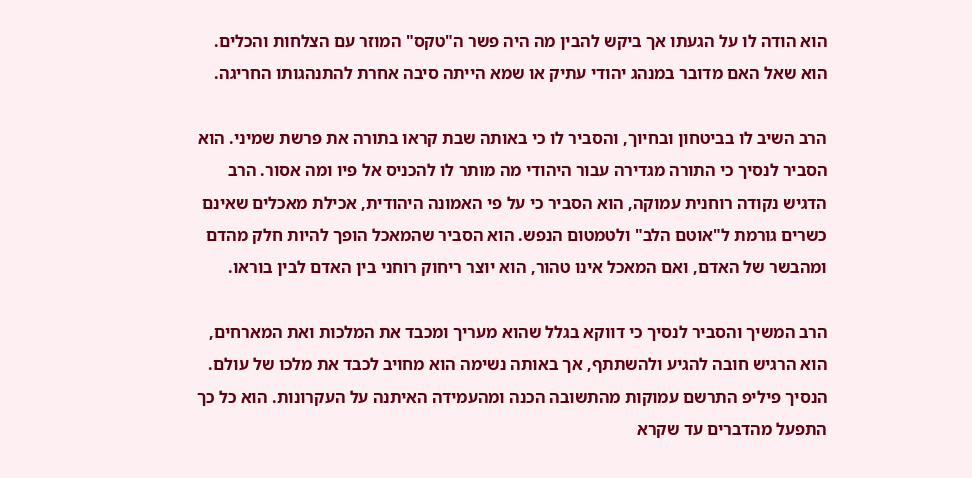הוא הודה לו על הגעתו אך ביקש להבין מה היה פשר ה"טקס" המוזר עם הצלחות והכלים. הוא שאל האם מדובר במנהג יהודי עתיק או שמא הייתה סיבה אחרת להתנהגותו החריגה.

הרב השיב לו בביטחון ובחיוך, והסביר לו כי באותה שבת קראו בתורה את פרשת שמיני. הוא הסביר לנסיך כי התורה מגדירה עבור היהודי מה מותר לו להכניס אל פיו ומה אסור. הרב הדגיש נקודה רוחנית עמוקה, הוא הסביר כי על פי האמונה היהודית, אכילת מאכלים שאינם כשרים גורמת ל"אוטם הלב" ולטמטום הנפש. הוא הסביר שהמאכל הופך להיות חלק מהדם ומהבשר של האדם, ואם המאכל אינו טהור, הוא יוצר ריחוק רוחני בין האדם לבין בוראו.

הרב המשיך והסביר לנסיך כי דווקא בגלל שהוא מעריך ומכבד את המלכות ואת המארחים, הוא הרגיש חובה להגיע ולהשתתף, אך באותה נשימה הוא מחויב לכבד את מלכו של עולם. הנסיך פיליפ התרשם עמוקות מהתשובה הכנה ומהעמידה האיתנה על העקרונות. הוא כל כך התפעל מהדברים עד שקרא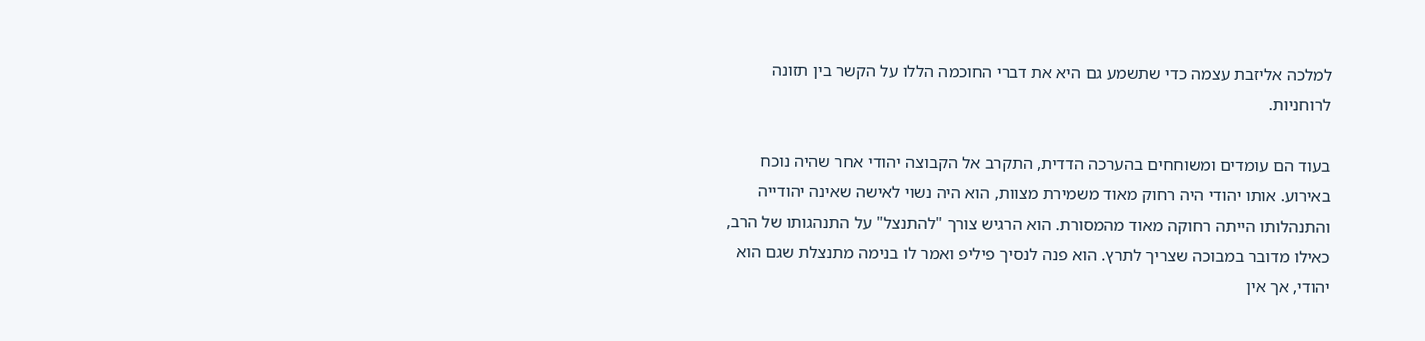למלכה אליזבת עצמה כדי שתשמע גם היא את דברי החוכמה הללו על הקשר בין תזונה לרוחניות.

בעוד הם עומדים ומשוחחים בהערכה הדדית, התקרב אל הקבוצה יהודי אחר שהיה נוכח באירוע. אותו יהודי היה רחוק מאוד משמירת מצוות, הוא היה נשוי לאישה שאינה יהודייה והתנהלותו הייתה רחוקה מאוד מהמסורת. הוא הרגיש צורך "להתנצל" על התנהגותו של הרב, כאילו מדובר במבוכה שצריך לתרץ. הוא פנה לנסיך פיליפ ואמר לו בנימה מתנצלת שגם הוא יהודי, אך אין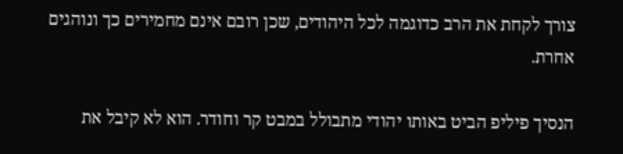צורך לקחת את הרב כדוגמה לכל היהודים, שכן רובם אינם מחמירים כך ונוהגים אחרת.

הנסיך פיליפ הביט באותו יהודי מתבולל במבט קר וחודר. הוא לא קיבל את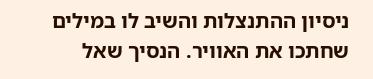ניסיון ההתנצלות והשיב לו במילים שחתכו את האוויר. הנסיך שאל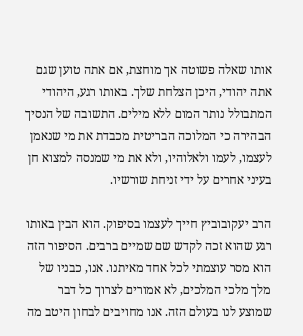אותו שאלה פשוטה אך מוחצת, אם אתה טוען שגם אתה יהודי, היכן הצלחת שלך. באותו רגע, היהודי המתבולל נותר המום ללא מילים. התשובה של הנסיך הבהירה כי המלוכה הבריטית מכבדת את מי שנאמן לעצמו, לעמו ולאלוהיו, ולא את מי שמנסה למצוא חן בעיני אחרים על ידי זניחת שורשיו.

הרב יעקובוביץ חייך לעצמו בסיפוק. הוא הבין באותו רגע שהוא זכה לקדש שם שמיים ברבים. הסיפור הזה הוא מסר עוצמתי לכל אחד מאיתנו. אנו, כבניו של מלך מלכי המלכים, לא אמורים לצרוך כל דבר שמוצע לנו בעולם הזה. אנו מחויבים לבחון היטב מה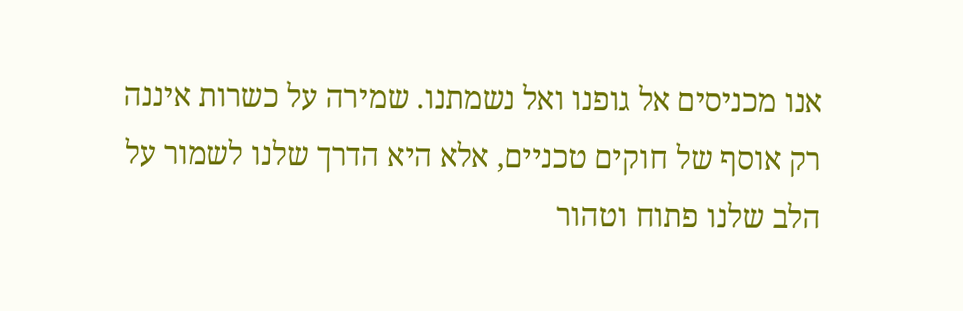אנו מכניסים אל גופנו ואל נשמתנו. שמירה על כשרות איננה רק אוסף של חוקים טכניים, אלא היא הדרך שלנו לשמור על הלב שלנו פתוח וטהור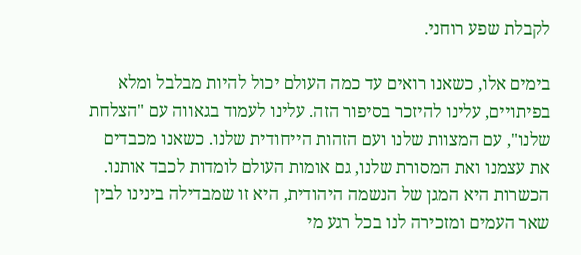לקבלת שפע רוחני.

בימים אלו, כשאנו רואים עד כמה העולם יכול להיות מבלבל ומלא בפיתויים, עלינו להיזכר בסיפור הזה. עלינו לעמוד בגאווה עם "הצלחת שלנו", עם המצוות שלנו ועם הזהות הייחודית שלנו. כשאנו מכבדים את עצמנו ואת המסורת שלנו, גם אומות העולם לומדות לכבד אותנו. הכשרות היא המגן של הנשמה היהודית, היא זו שמבדילה בינינו לבין שאר העמים ומזכירה לנו בכל רגע מי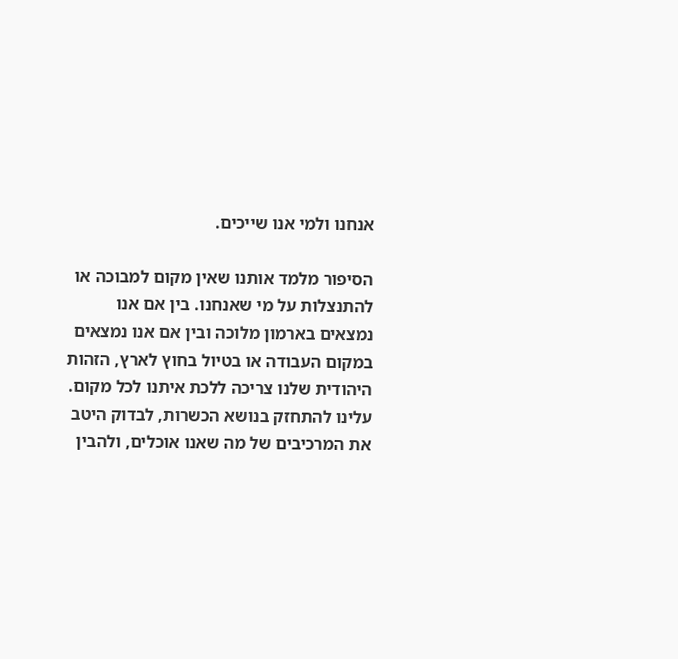אנחנו ולמי אנו שייכים.

הסיפור מלמד אותנו שאין מקום למבוכה או להתנצלות על מי שאנחנו. בין אם אנו נמצאים בארמון מלוכה ובין אם אנו נמצאים במקום העבודה או בטיול בחוץ לארץ, הזהות היהודית שלנו צריכה ללכת איתנו לכל מקום. עלינו להתחזק בנושא הכשרות, לבדוק היטב את המרכיבים של מה שאנו אוכלים, ולהבין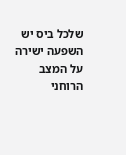שלכל ביס יש השפעה ישירה על המצב הרוחני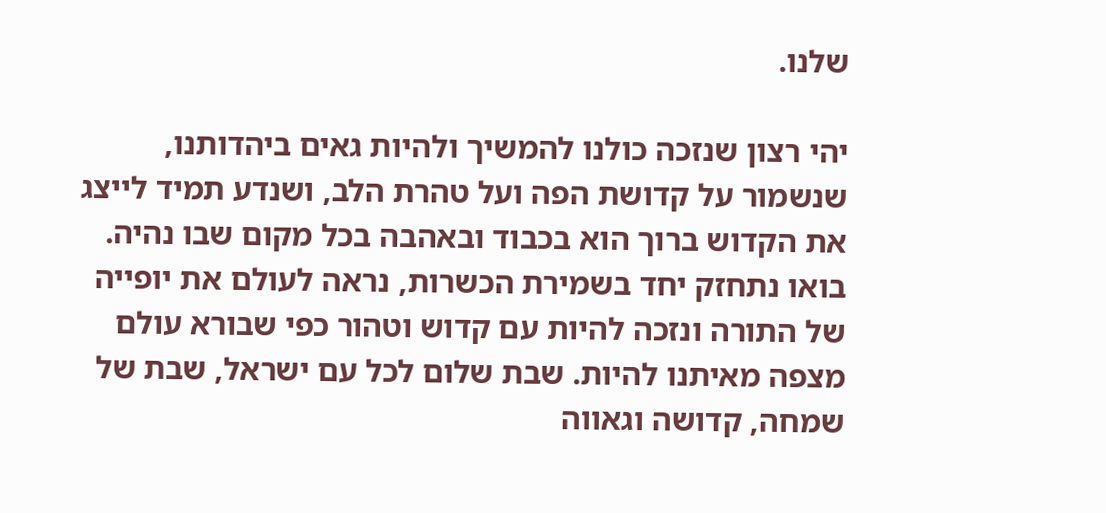שלנו.

יהי רצון שנזכה כולנו להמשיך ולהיות גאים ביהדותנו, שנשמור על קדושת הפה ועל טהרת הלב, ושנדע תמיד לייצג את הקדוש ברוך הוא בכבוד ובאהבה בכל מקום שבו נהיה. בואו נתחזק יחד בשמירת הכשרות, נראה לעולם את יופייה של התורה ונזכה להיות עם קדוש וטהור כפי שבורא עולם מצפה מאיתנו להיות. שבת שלום לכל עם ישראל, שבת של שמחה, קדושה וגאווה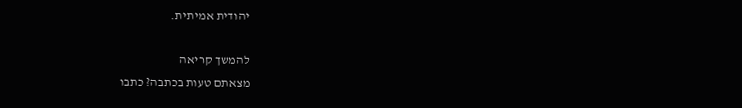יהודית אמיתית.

להמשך קריאה
מצאתם טעות בכתבה? כתבו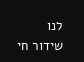לנו
שידור חי